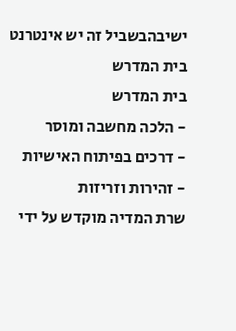ישיבהבשביל זה יש אינטרנט בית המדרש
בית המדרש
- הלכה מחשבה ומוסר
- דרכים בפיתוח האישיות
- זהירות וזריזות
שרת המדיה מוקדש על ידי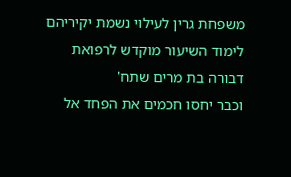משפחת גרין לעילוי נשמת יקיריהם
לימוד השיעור מוקדש לרפואת
דבורה בת מרים שתח'
וכבר יחסו חכמים את הפחד אל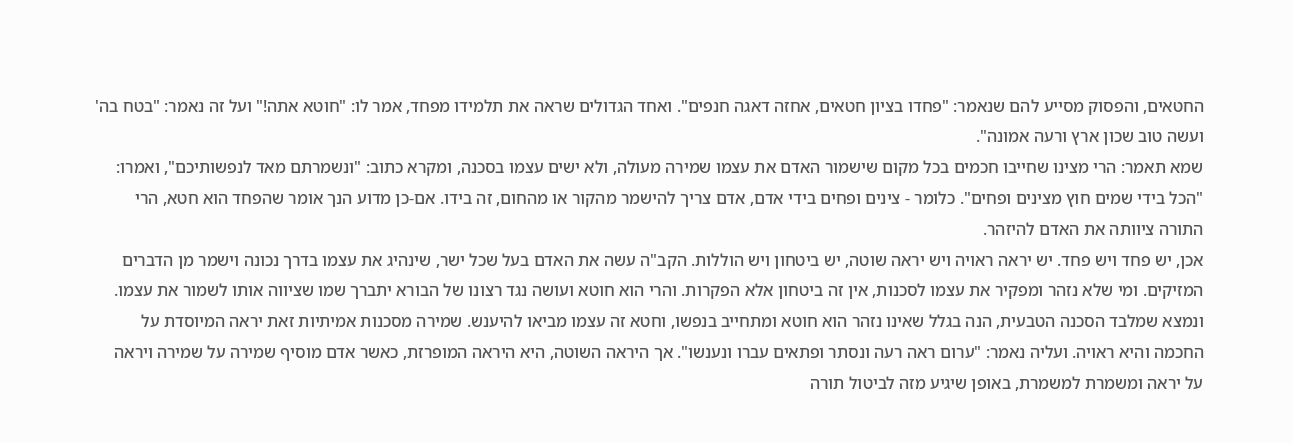החטאים, והפסוק מסייע להם שנאמר: "פחדו בציון חטאים, אחזה דאגה חנפים". ואחד הגדולים שראה את תלמידו מפחד, אמר לו: "חוטא אתה!" ועל זה נאמר: "בטח בה' ועשה טוב שכון ארץ ורעה אמונה".
שמא תאמר: הרי מצינו שחייבו חכמים בכל מקום שישמור האדם את עצמו שמירה מעולה, ולא ישים עצמו בסכנה, ומקרא כתוב: "ונשמרתם מאד לנפשותיכם", ואמרו: "הכל בידי שמים חוץ מצינים ופחים". כלומר - צינים ופחים בידי אדם, אדם צריך להישמר מהקור או מהחום, זה בידו. אם-כן מדוע הנך אומר שהפחד הוא חטא, הרי התורה ציוותה את האדם להיזהר.
אכן, יש פחד ויש פחד. יש יראה ראויה ויש יראה שוטה, יש ביטחון ויש הוללות. הקב"ה עשה את האדם בעל שכל ישר, שינהיג את עצמו בדרך נכונה וישמר מן הדברים המזיקים. ומי שלא נזהר ומפקיר את עצמו לסכנות, אין זה ביטחון אלא הפקרות. והרי הוא חוטא ועושה נגד רצונו של הבורא יתברך שמו שציווה אותו לשמור את עצמו. ונמצא שמלבד הסכנה הטבעית, הנה בגלל שאינו נזהר הוא חוטא ומתחייב בנפשו, וחטא זה עצמו מביאו להיענש. שמירה מסכנות אמיתיות זאת יראה המיוסדת על החכמה והיא ראויה. ועליה נאמר: "ערום ראה רעה ונסתר ופתאים עברו ונענשו". אך היראה השוטה, היא היראה המופרזת, כאשר אדם מוסיף שמירה על שמירה ויראה על יראה ומשמרת למשמרת, באופן שיגיע מזה לביטול תורה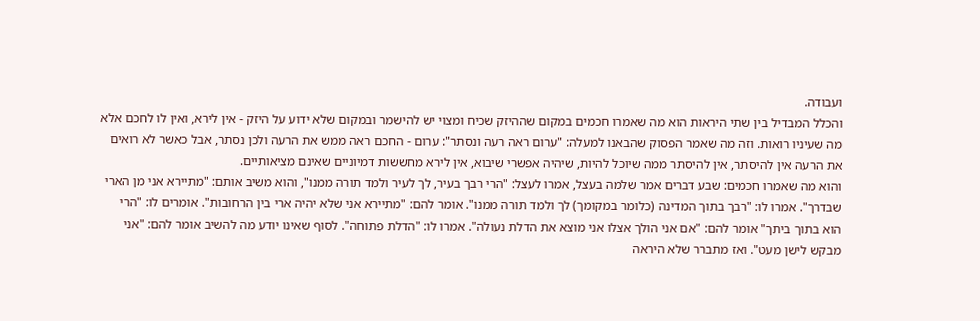ועבודה.
והכלל המבדיל בין שתי היראות הוא מה שאמרו חכמים במקום שההיזק שכיח ומצוי יש להישמר ובמקום שלא ידוע על היזק - אין לירא, ואין לו לחכם אלא מה שעיניו רואות. וזה מה שאמר הפסוק שהבאנו למעלה: "ערום ראה רעה ונסתר": ערום - החכם ראה ממש את הרעה ולכן נסתר, אבל כאשר לא רואים את הרעה אין להיסתר, אין להיסתר ממה שיוכל להיות, שיהיה אפשרי שיבוא, אין לירא מחששות דמיוניים שאינם מציאותיים.
והוא מה שאמרו חכמים: שבע דברים אמר שלמה בעצל, אמרו לעצל: "הרי רבך בעיר, לך לעיר ולמד תורה ממנו", והוא משיב אותם: "מתיירא אני מן הארי שבדרך". אמרו לו: "רבך בתוך המדינה (כלומר במקומך) לך ולמד תורה ממנו". אומר להם: "מתיירא אני שלא יהיה ארי בין הרחובות". אומרים לו: "הרי הוא בתוך ביתך" אומר להם: "אם אני הולך אצלו אני מוצא את הדלת נעולה". אמרו לו: "הדלת פתוחה". לסוף שאינו יודע מה להשיב אומר להם: "אני מבקש לישן מעט". ואז מתברר שלא היראה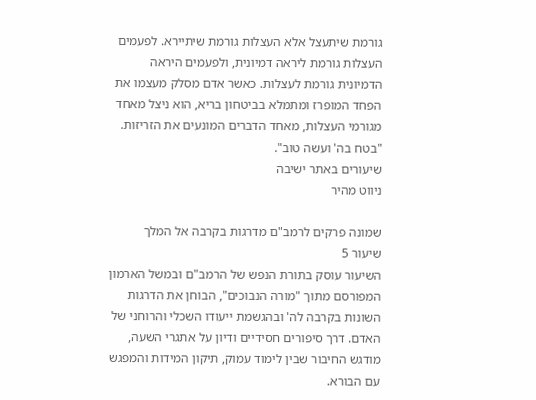גורמת שיתעצל אלא העצלות גורמת שיתיירא. לפעמים העצלות גורמת ליראה דמיונית, ולפעמים היראה הדמיונית גורמת לעצלות. כאשר אדם מסלק מעצמו את הפחד המופרז ומתמלא בביטחון בריא, הוא ניצל מאחד מגורמי העצלות, מאחד הדברים המונעים את הזריזות. "בטח בה' ועשה טוב".
שיעורים באתר ישיבה
ניווט מהיר

שמונה פרקים לרמב"ם מדרגות בקרבה אל המלך
שיעור 5
השיעור עוסק בתורת הנפש של הרמב"ם ובמשל הארמון המפורסם מתוך "מורה הנבוכים", הבוחן את הדרגות השונות בקרבה לה' ובהגשמת ייעודו השכלי והרוחני של האדם. דרך סיפורים חסידיים ודיון על אתגרי השעה, מודגש החיבור שבין לימוד עמוק, תיקון המידות והמפגש עם הבורא.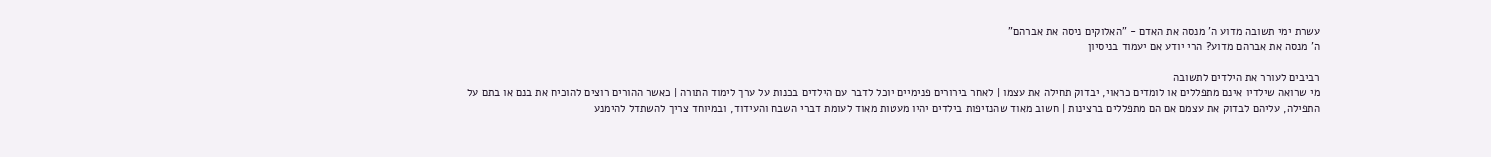עשרת ימי תשובה מדוע ה' מנסה את האדם - "האלוקים ניסה את אברהם"
ה' מנסה את אברהם מדוע? הרי יודע אם יעמוד בניסיון

רביבים לעורר את הילדים לתשובה
מי שרואה שילדיו אינם מתפללים או לומדים כראוי, יבדוק תחילה את עצמו | לאחר בירורים פנימיים יוכל לדבר עם הילדים בכנות על ערך לימוד התורה | כאשר ההורים רוצים להוכיח את בנם או בתם על התפילה, עליהם לבדוק את עצמם אם הם מתפללים ברצינות | חשוב מאוד שהנזיפות בילדים יהיו מעטות מאוד לעומת דברי השבח והעידוד, ובמיוחד צריך להשתדל להימנע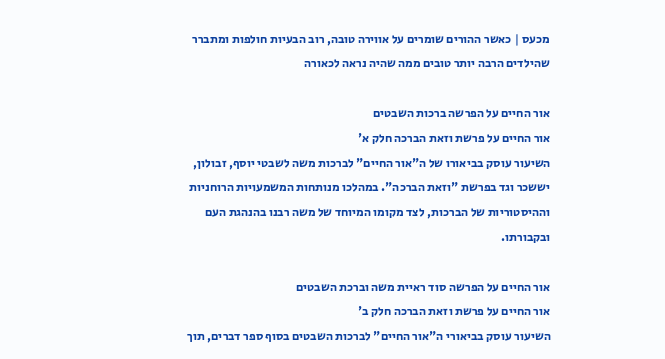מכעס | כאשר ההורים שומרים על אווירה טובה, רוב הבעיות חולפות ומתברר שהילדים הרבה יותר טובים ממה שהיה נראה לכאורה

אור החיים על הפרשה ברכות השבטים
אור החיים על פרשת וזאת הברכה חלק א'
השיעור עוסק בביאורו של ה"אור החיים" לברכות משה לשבטי יוסף, זבולון, יששכר וגד בפרשת "וזאת הברכה". במהלכו מנותחות המשמעויות הרוחניות וההיסטוריות של הברכות, לצד מקומו המיוחד של משה רבנו בהנהגת העם ובקבורתו.

אור החיים על הפרשה סוד ראיית משה וברכת השבטים
אור החיים על פרשת וזאת הברכה חלק ב'
השיעור עוסק בביאורי ה"אור החיים" לברכות השבטים בסוף ספר דברים, תוך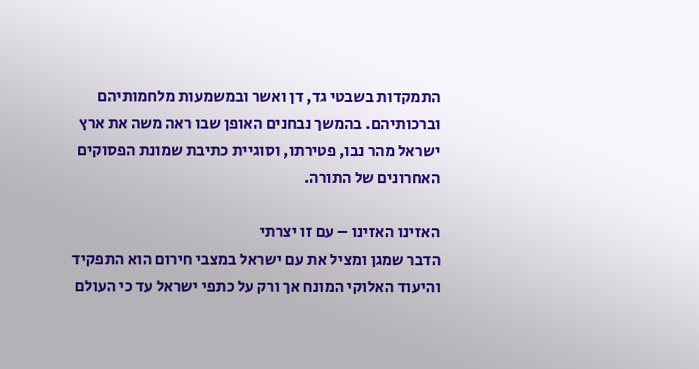התמקדות בשבטי גד, דן ואשר ובמשמעות מלחמותיהם וברכותיהם. בהמשך נבחנים האופן שבו ראה משה את ארץ ישראל מהר נבו, פטירתו, וסוגיית כתיבת שמונת הפסוקים האחרונים של התורה.

האזינו האזינו – עם זו יצרתי
הדבר שמגן ומציל את עם ישראל במצבי חירום הוא התפקיד והיעוד האלוקי המונח אך ורק על כתפי ישראל עד כי העולם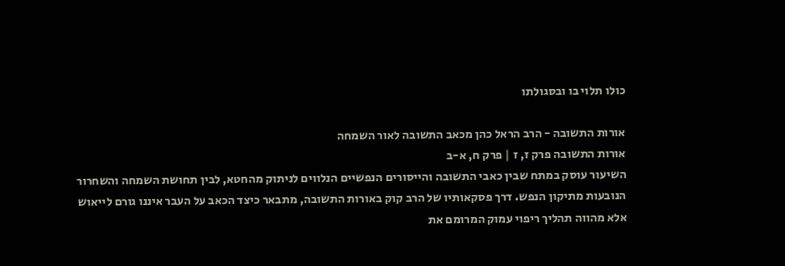כולו תלוי בו ובסגולתו

אורות התשובה - הרב הראל כהן מכאב התשובה לאור השמחה
אורות התשובה פרק ז, ז | פרק ח, א-ב
השיעור עוסק במתח שבין כאבי התשובה והייסורים הנפשיים הנלווים לניתוק מהחטא, לבין תחושת השמחה והשחרור הנובעות מתיקון הנפש. דרך פסקאותיו של הרב קוק באורות התשובה, מתבאר כיצד הכאב על העבר איננו גורם לייאוש אלא מהווה תהליך ריפוי עמוק המרומם את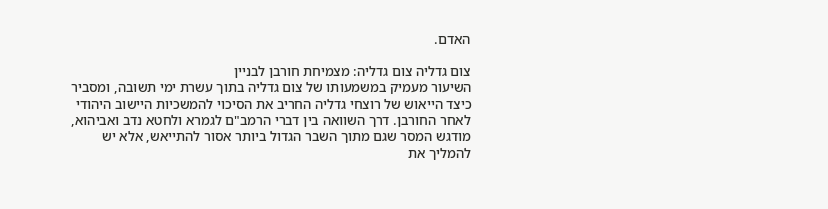האדם.

צום גדליה צום גדליה: מצמיחת חורבן לבניין
השיעור מעמיק במשמעותו של צום גדליה בתוך עשרת ימי תשובה, ומסביר כיצד הייאוש של רוצחי גדליה החריב את הסיכוי להמשכיות היישוב היהודי לאחר החורבן. דרך השוואה בין דברי הרמב"ם לגמרא ולחטא נדב ואביהוא, מודגש המסר שגם מתוך השבר הגדול ביותר אסור להתייאש, אלא יש להמליך את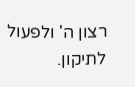רצון ה' ולפעול לתיקון.